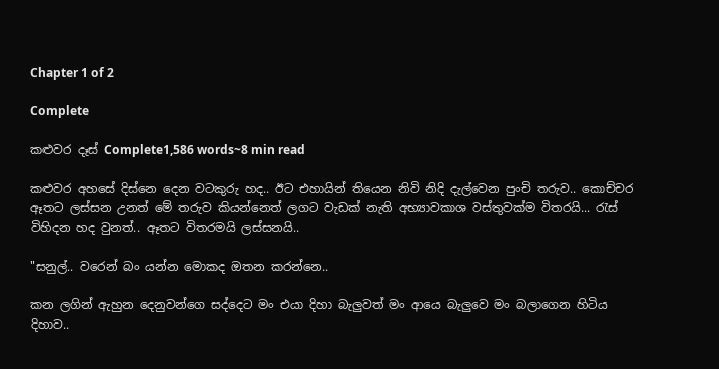Chapter 1 of 2

Complete

කළුවර දෑස් Complete1,586 words~8 min read

කළුවර අහසේ දිස්නෙ දෙන වටකුරු හද.. ඊට එහායින් තියෙන නිවි නිදි දැල්වෙන පුංචි තරුව.. කොච්චර ඈතට ලස්සන උනත් මේ තරුව කියන්නෙත් ලගට වැඩක් නැති අභ්‍යාවකාශ වස්තුවක්ම විතරයි... රැස් විහිදන හද වුනත්.. ඈතට විතරමයි ලස්සනයි..

"සනුල්.. වරෙන් බං යන්න මොකද ඔතන කරන්නෙ..

කන ලගින් ඇහුන දෙනුවන්ගෙ සද්දෙට මං එයා දිහා බැලුවත් මං ආයෙ බැලුවෙ මං බලාගෙන හිටිය දිහාව..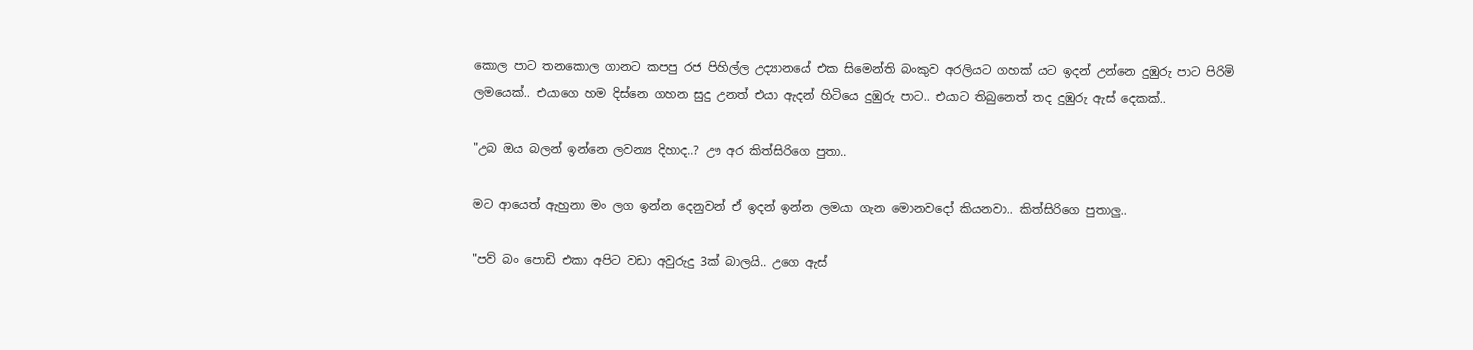කොල පාට තනකොල ගානට කපපු රජ පිහිල්ල උද්‍යානයේ එක සිමෙන්ති බංකුව අරලියට ගහක් යට ඉදන් උන්නෙ දුඹුරු පාට පිරිමි ලමයෙක්.. එයාගෙ හම දිස්නෙ ගහන සුදු උනත් එයා ඇදන් හිටියෙ දුඹුරු පාට.. එයාට තිබුනෙත් තද දුඹුරු ඇස් දෙකක්..

"උබ ඔය බලන් ඉන්නෙ ලවන්‍ය දිහාද..? ඌ අර කිත්සිරිගෙ පුතා..

මට ආයෙත් ඇහුනා මං ලග ඉන්න දෙනුවන් ඒ ඉදන් ඉන්න ලමයා ගැන මොනවදෝ කියනවා.. කිත්සිරිගෙ පුතාලු..

"පව් බං පොඩි එකා අපිට වඩා අවුරුදු 3ක් බාලයි.. උගෙ ඇස්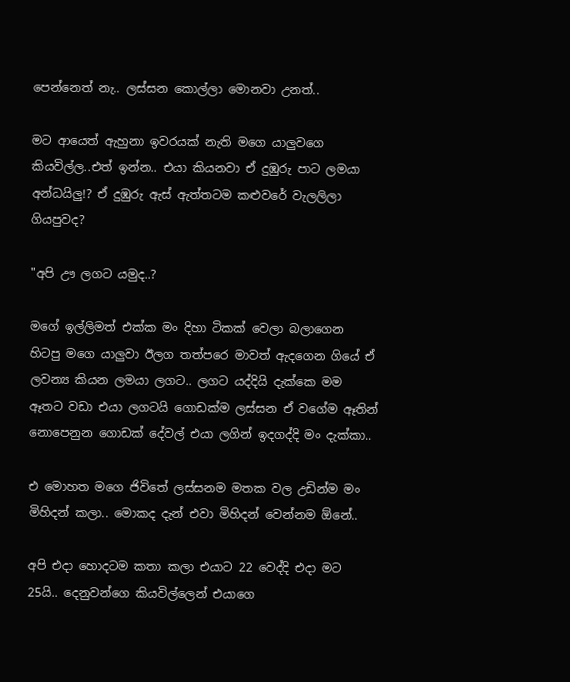පෙන්නෙත් නැ.. ලස්සන කොල්ලා මොනවා උනත්..

මට ආයෙත් ඇහුනා ඉවරයක් නැති මගෙ යාලුවගෙ කියවිල්ල..එත් ඉන්න.. එයා කියනවා ඒ දුඹුරු පාට ලමයා අන්ධයිලු!? ඒ දුඹුරු ඇස් ඇත්තටම කළුවරේ වැලලිලා ගියපුවද?

"අපි ඌ ලගට යමුද..?

මගේ ඉල්ලිමත් එක්ක මං දිහා ටිකක් වෙලා බලාගෙන හිටපු මගෙ යාලුවා ඊලග තත්පරෙ මාවත් ඇදගෙන ගියේ ඒ ලවන්‍ය කියන ලමයා ලගට.. ලගට යද්දියි දැක්කෙ මම ඈතට වඩා එයා ලගටයි ගොඩක්ම ලස්සන ඒ වගේම ඈතින් නොපෙනුන ගොඩක් දේවල් එයා ලගින් ඉදගද්දි මං දැක්කා..

එ මොහත මගෙ ජිවිතේ ලස්සනම මතක වල උඩින්ම මං මිහිදන් කලා.. මොකද දැන් එවා මිහිදන් වෙන්නම ඕනේ..

අපි එදා හොදටම කතා කලා එයාට 22 වෙද්දි එදා මට 25යි.. දෙනුවන්ගෙ කියවිල්ලෙන් එයාගෙ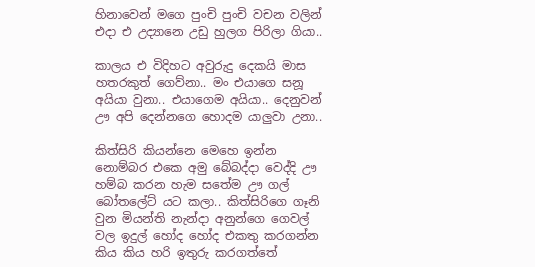හිනාවෙන් මගෙ පුංචි පුංචි වචන වලින් එදා එ උද්‍යානෙ උඩු හුලග පිරිලා ගියා..

කාලය එ විදිහට අවුරුදු දෙකයි මාස හතරකුත් ගෙව්නා.. මං එයාගෙ සනූ අයියා වුනා.. එයාගෙම අයියා.. දෙනුවන් ඌ අපි දෙන්නගෙ හොදම යාලුවා උනා..

කිත්සිරි කියන්නෙ මෙහෙ ඉන්න නොම්බර එකෙ අමු බේබද්දා වෙද්දි ඌ හම්බ කරන හැම සතේම ඌ ගල් බෝතලේට් යට කලා.. කිත්සිරිගෙ ගෑනි වුන මියන්ති නැන්දා අනුන්ගෙ ගෙවල් වල ඉදුල් හෝද හෝද එකතු කරගන්න කිය කිය හරි ඉතුරු කරගත්තේ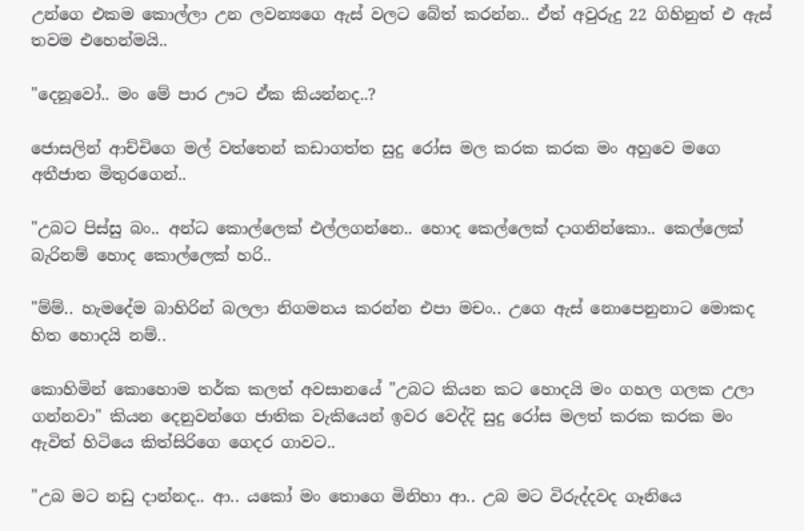උන්ගෙ එකම කොල්ලා උන ලවන්‍යගෙ ඇස් වලට බේත් කරන්න.. ඒත් අවුරුදු 22 ගිහිනුත් එ ඇස් තවම එහෙන්මයි..

"දෙනූවෝ.. මං මේ පාර ඌට ඒක කියන්නද..?

ජොසලින් ආච්චිගෙ මල් වත්තෙන් කඩාගත්ත සුදු රෝස මල කරක කරක මං අහුවෙ මගෙ අතීජාත මිතුරගෙන්..

"උබට පිස්සු බං.. අන්ධ කොල්ලෙක් එල්ලගන්නෙ.. හොද කෙල්ලෙක් දාගනින්කො.. කෙල්ලෙක් බැරිනම් හොද කොල්ලෙක් හරි..

"ම්ම්.. හැමදේම බාහිරින් බලලා නිගමනය කරන්න එපා මචං.. උගෙ ඇස් නොපෙනුනාට මොකද හිත හොදයි නම්..

කොහිමින් කොහොම තර්ක කලත් අවසානයේ "උබට කියන කට හොදයි මං ගහල ගලක උලා ගන්නවා" කියන දෙනුවන්ගෙ ජාතික වැකියෙන් ඉවර වෙද්දි සුදු රෝස මලත් කරක කරක මං ඇවිත් හිටියෙ කිත්සිරිගෙ ගෙදර ගාවට..

"උබ මට නඩු දාන්නද.. ආ.. යකෝ මං තොගෙ මිනිහා ආ.. උබ මට විරුද්දවද ගෑනියෙ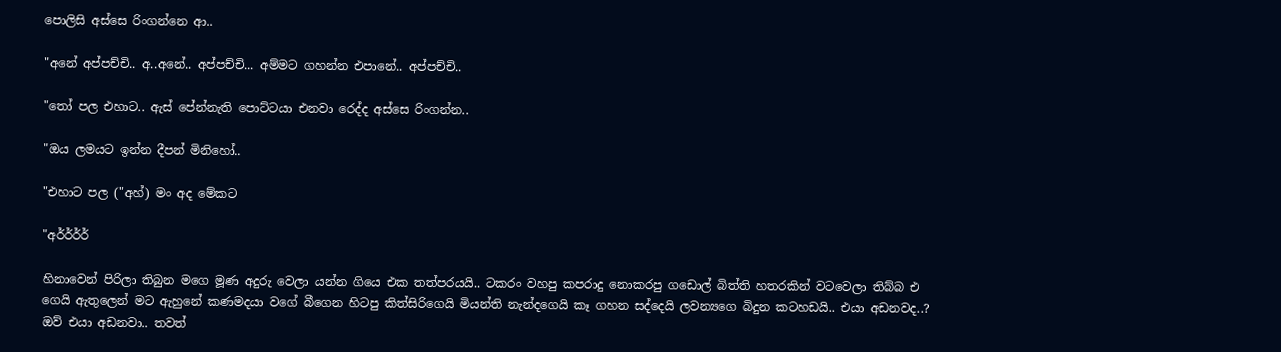පොලිසි අස්සෙ රිංගන්නෙ ආ..

"අනේ අප්පච්චි.. අ..අනේ.. අප්පච්චි... අම්මට ගහන්න එපානේ.. අප්පච්චි..

"තෝ පල එහාට.. ඇස් පේන්නැති පොට්ටයා එනවා රෙද්ද අස්සෙ රිංගන්න..

"ඔය ලමයට ඉන්න දීපන් මිනිහෝ..

"එහාට පල ("අහ්) මං අද මේකට

"අර්ර්ර්ර්

හිනාවෙන් පිරිලා තිබුන මගෙ මූණ අදුරු වෙලා යන්න ගියෙ එක තත්පරයයි.. ටකරං වහපු කපරාදු නොකරපු ගඩොල් බිත්ති හතරකින් වටවෙලා තිබ්බ එ ගෙයි ඇතුලෙන් මට ඇහුනේ කණමදයා වගේ බීගෙන හිටපු කිත්සිරිගෙයි මියන්ති නැන්දගෙයි කෑ ගහන සද්දෙයි ලවන්‍යගෙ බිදුන කටහඩයි.. එයා අඩනවද..? ඔව් එයා අඩනවා.. තවත්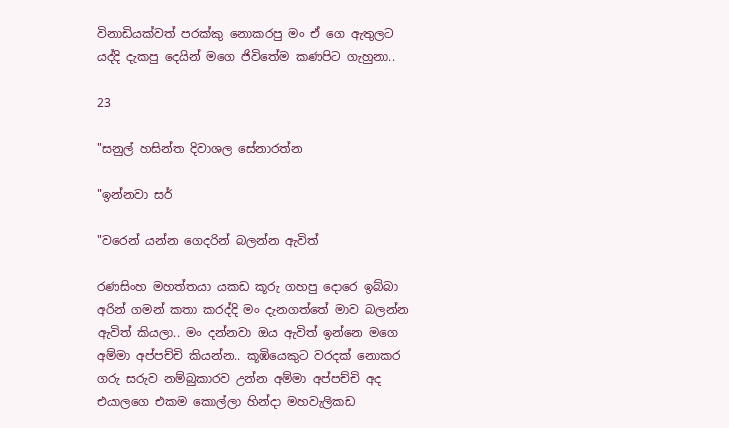විනාඩියක්වත් පරක්කු නොකරපු මං ඒ ගෙ ඇතුලට යද්දි දැකපු දෙයින් මගෙ ජිවිතේම කණපිට ගැහුනා..

23

"සනුල් හසින්ත දිවාශල සේනාරත්න

"ඉන්නවා සර්

"වරෙන් යන්න ගෙදරින් බලන්න ඇවිත්

රණසිංහ මහත්තයා යකඩ කූරු ගහපු දොරෙ ඉබ්බා අරින් ගමන් කතා කරද්දි මං දැනගත්තේ මාව බලන්න ඇවිත් කියලා.. මං දන්නවා ඔය ඇවිත් ඉන්නෙ මගෙ අම්මා අප්පච්චි කියන්න.. කූඹියෙකුට වරදක් නොකර ගරු සරුව නම්බුකාරව උන්න අම්මා අප්පච්චි අද එයාලගෙ එකම කොල්ලා හින්දා මහවැලිකඩ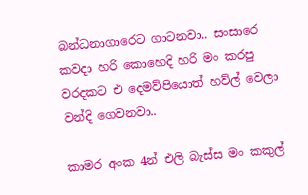බන්ධනාගාරෙට ගාටනවා.. සංසාරෙ කවදා හරි කොහෙදි හරි මං කරපු වරදකට එ දෙමව්පියොත් හව්ල් වෙලා වන්දි ගෙවනවා..

කාමර අංක 4න් එලි බැස්ස මං කකුල්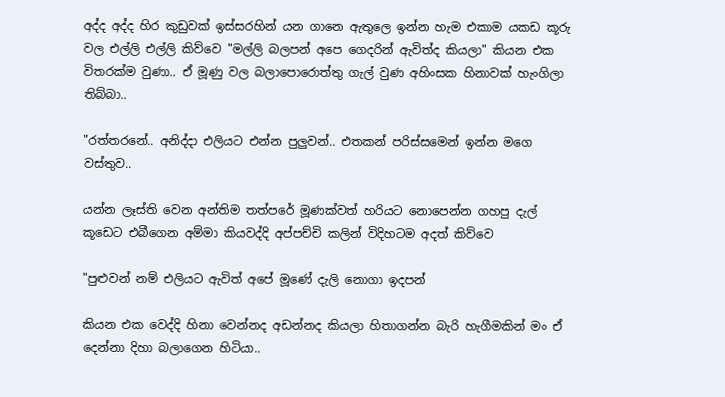අද්ද අද්ද හිර කුඩුවක් ඉස්සරහින් යන ගානෙ ඇතුලෙ ඉන්න හැම එකාම යකඩ කූරු වල එල්ලි එල්ලි කිව්වෙ "මල්ලි බලපන් අපෙ ගෙදරින් ඇවිත්ද කියලා" කියන එක විතරක්ම වුණා.. ඒ මූණු වල බලාපොරොත්තු ගැල් වුණ අහිංසක හිනාවක් හැංගිලා තිබ්බා..

"රත්තරනේ.. අනිද්දා එලියට එන්න පුලුවන්.. එතකන් පරිස්සමෙන් ඉන්න මගෙ වස්තුව..

යන්න ලෑස්ති වෙන අන්තිම තත්පරේ මූණක්වත් හරියට නොපෙන්න ගහපු දැල් කූඩෙට එබීගෙන අම්මා කියවද්දි අප්පච්චි කලින් විදිහටම අදත් කිව්වෙ

"පුළුවන් නම් එලියට ඇවිත් අපේ මූණේ දැලි නොගා ඉදපන්

කියන එක වෙද්දි හිනා වෙන්නද අඩන්නද කියලා හිතාගන්න බැරි හැගීමකින් මං ඒ දෙන්නා දිහා බලාගෙන හිටියා..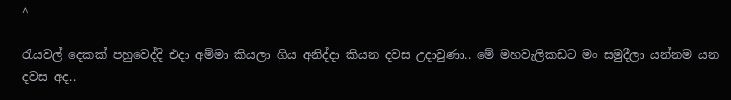^

රැයවල් දෙකක් පහුවෙද්දි එදා අම්මා කියලා ගිය අනිද්දා කියන දවස උදාවුණා.. මේ මහවැලිකඩට මං සමුදීලා යන්නම යන දවස අද..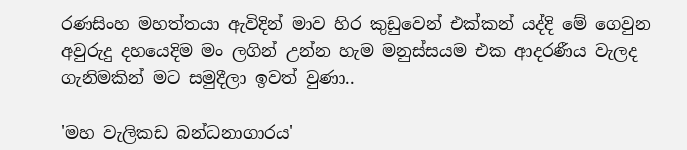රණසිංහ මහත්තයා ඇවිදින් මාව හිර කුඩුවෙන් එක්කන් යද්දි මේ ගෙවුන අවුරුදු දහයෙදිම මං ලගින් උන්න හැම මනුස්සයම එක ආදරණීය වැලද ගැනිමකින් මට සමුදීලා ඉවත් වුණා..

'මහ වැලිකඩ බන්ධනාගාරය'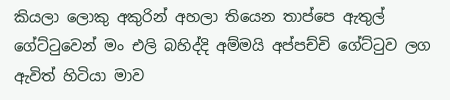කියලා ලොකු අකුරින් අහලා තියෙන තාප්පෙ ඇතුල් ගේට්ටුවෙන් මං එලි බහිද්දි අම්මයි අප්පච්චි ගේට්ටුව ලග ඇවිත් හිටියා මාව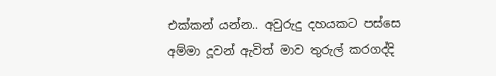එක්කන් යන්න.. අවුරුදු දහයකට පස්සෙ අම්මා දූවන් ඇවිත් මාව තුරුල් කරගද්දි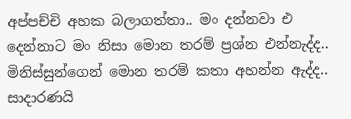අප්පච්චි අහක බලාගත්තා.. මං දන්නවා එ දෙන්නාට මං නිසා මොන තරම් ප්‍රශ්න එන්නැද්ද.. මිනිස්සුන්ගෙන් මොන තරම් කතා අහන්න ඇද්ද.. සාදාරණයි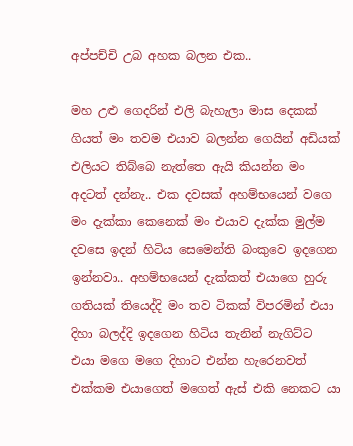අප්පච්චි උබ අහක බලන එක..

මහ උළු ගෙදරින් එලි බැහැලා මාස දෙකක් ගියත් මං තවම එයාව බලන්න ගෙයින් අඩියක් එලියට තිබ්බෙ නැත්තෙ ඇයි කියන්න මං අදටත් දන්නැ.. එක දවසක් අහම්භයෙන් වගෙ මං දැක්කා කෙනෙක් මං එයාව දැක්ක මුල්ම දවසෙ ඉදන් හිටිය සෙමෙන්ති බංකුවෙ ඉදගෙන ඉන්නවා.. අහම්භයෙන් දැක්කත් එයාගෙ හුරු ගතියක් තියෙද්දි මං තව ටිකක් විපරමින් එයා දිහා බලද්දි ඉදගෙන හිටිය තැනින් නැගිට්ට එයා මගෙ මගෙ දිහාට එන්න හැරෙනවත් එක්කම එයාගෙත් මගෙත් ඇස් එකි නෙකට යා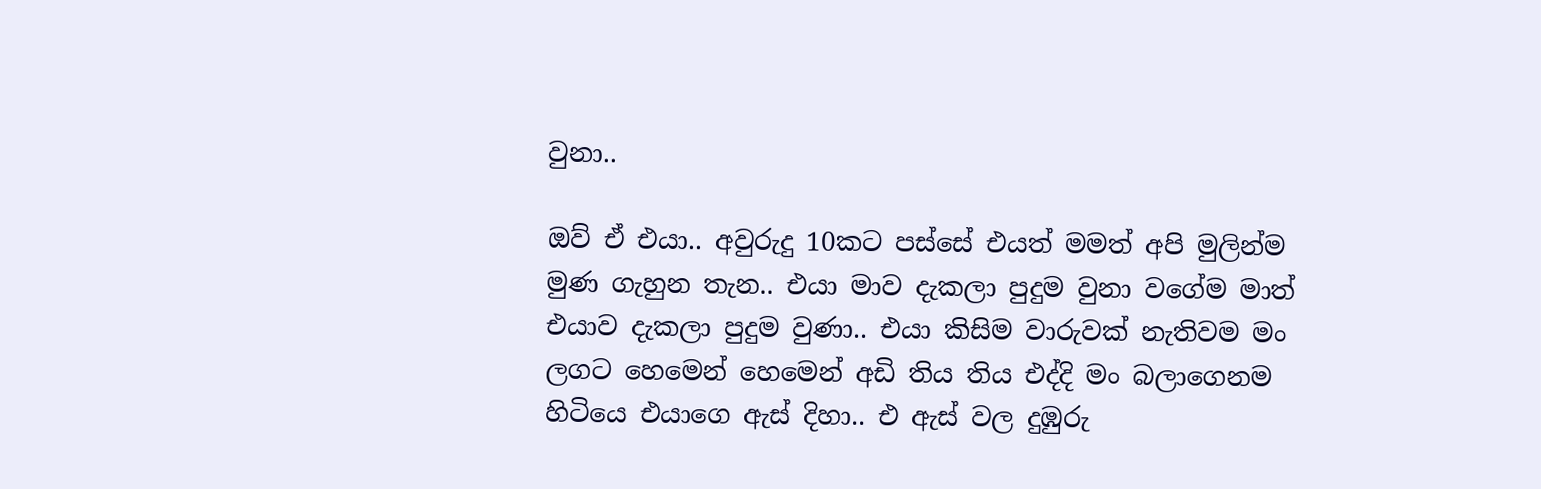වුනා..

ඔව් ඒ එයා.. අවුරුදු 10කට පස්සේ එයත් මමත් අපි මුලින්ම මුණ ගැහුන තැන.. එයා මාව දැකලා පුදුම වුනා වගේම මාත් එයාව දැකලා පුදුම වුණා.. එයා කිසිම වාරුවක් නැතිවම මං ලගට හෙමෙන් හෙමෙන් අඩි තිය තිය එද්දි මං බලාගෙනම හිටියෙ එයාගෙ ඇස් දිහා.. එ ඇස් වල දුඹුරු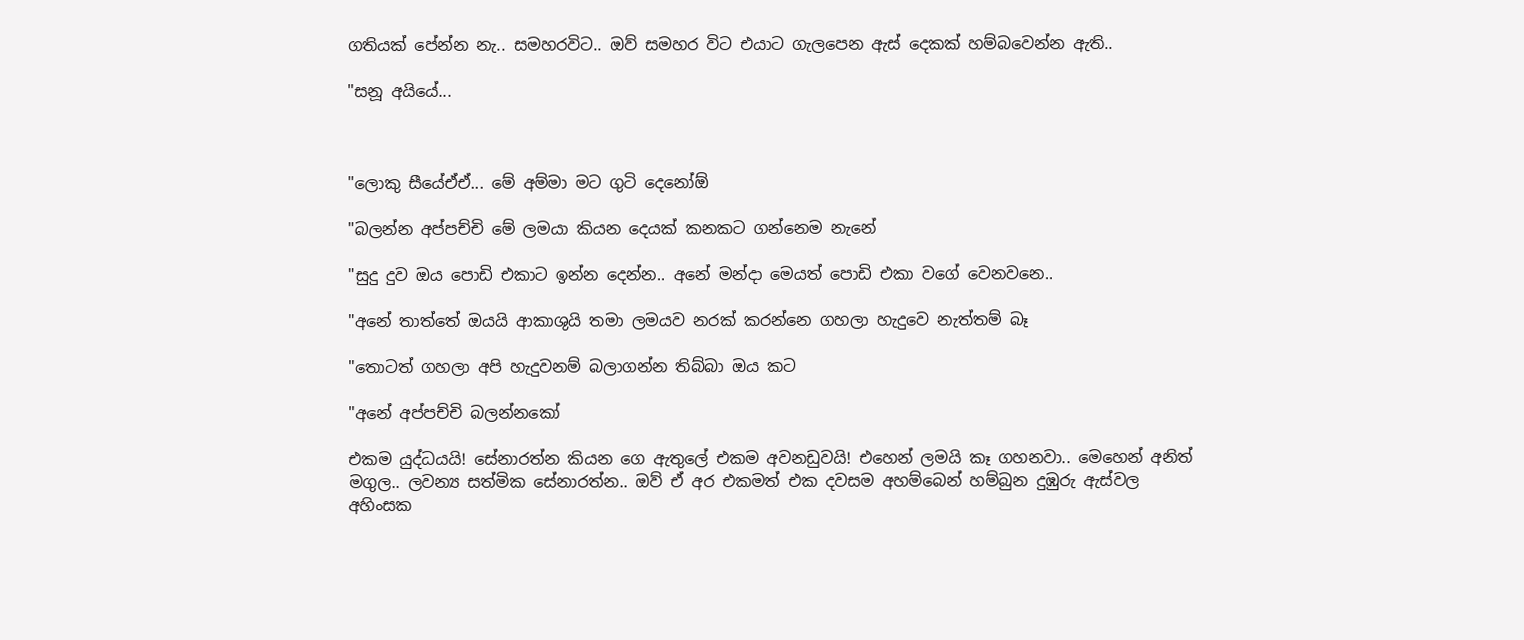ගතියක් පේන්න නැ.. සමහරවිට.. ඔව් සමහර විට එයාට ගැලපෙන ඇස් දෙකක් හම්බවෙන්න ඇති..

"සනූ අයියේ...



"ලොකු සීයේඒඒ... මේ අම්මා මට ගුටි දෙනෝඕ

"බලන්න අප්පච්චි මේ ලමයා කියන දෙයක් කනකට ගන්නෙම නැනේ

"සුදු දුව ඔය පොඩි එකාට ඉන්න දෙන්න.. අනේ මන්දා මෙයත් පොඩි එකා වගේ වෙනවනෙ..

"අනේ තාත්තේ ඔයයි ආකාශුයි තමා ලමයව නරක් කරන්නෙ ගහලා හැදුවෙ නැත්තම් බෑ

"තොටත් ගහලා අපි හැදුවනම් බලාගන්න තිබ්බා ඔය කට

"අනේ අප්පච්චි බලන්නකෝ

එකම යුද්ධයයි! සේනාරත්න කියන ගෙ ඇතුලේ එකම අවනඩුවයි! එහෙන් ලමයි කෑ ගහනවා.. මෙහෙන් අනිත් මගුල.. ලවන්‍ය සත්මික සේනාරත්න.. ඔව් ඒ අර එකමත් එක දවසම අහම්බෙන් හම්බුන දුඹුරු ඇස්වල  අහිංසක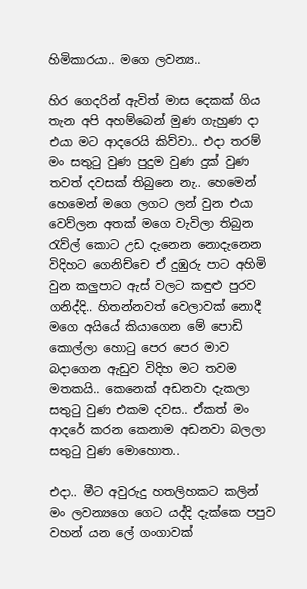හිමිකාරයා.. මගෙ ලවන්‍ය..

හිර ගෙදරින් ඇවිත් මාස දෙකක් ගිය තැන අපි අහම්බෙන් මුණ ගැහුණ දා එයා මට ආදරෙයි කිව්වා.. එදා තරම් මං සතුටු වුණ පුදුම වුණ දුක් වුණ තවත් දවසක් තිබුනෙ නැ.. හෙමෙන් හෙමෙන් මගෙ ලගට ලන් වුන එයා වෙව්ලන අතක් මගෙ වැවිලා තිබුන රැව්ල් කොට උඩ දැනෙන නොදැනෙන විදිහට ගෙනිච්චෙ ඒ දුඹුරු පාට අහිමි වුන කලුපාට ඇස් වලට කඳුළු පුරව ගනිද්දි.. හිතන්නවත් වෙලාවක් නොදී මගෙ අයියේ කියාගෙන මේ පොඩි කොල්ලා හොටු පෙර පෙර මාව බදාගෙන ඇඩුව විදිහ මට තවම මතකයි.. කෙනෙක් අඩනවා දැකලා සතුටු වුණ එකම දවස.. ඒකත් මං ආදරේ කරන කෙනාම අඩනවා බලලා සතුටු වුණ මොහොත..

එදා.. මීට අවුරුදු හතලිහකට කලින් මං ලවන්‍යගෙ ගෙට යද්දි දැක්කෙ පපුව වහන් යන ලේ ගංගාවක්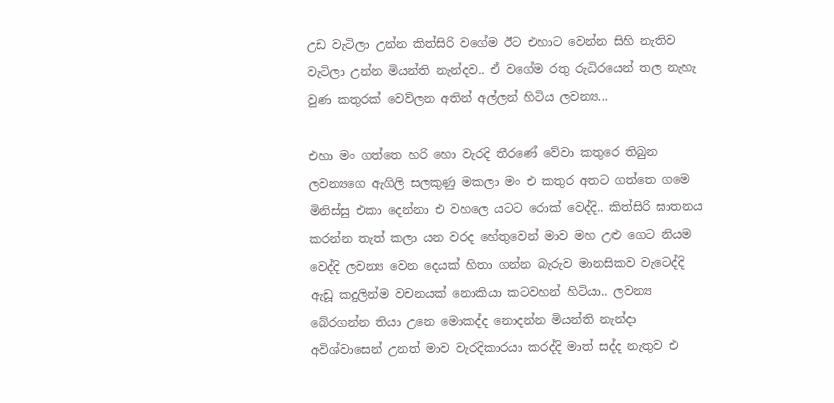උඩ වැටිලා උන්න කිත්සිරි වගේම ඊට එහාට වෙන්න සිහි නැතිව වැටිලා උන්න මියන්ති නැන්දව.. ඒ වගේම රතු රුධිරයෙන් තල නැහැ වුණ කතුරක් වෙව්ලන අතින් අල්ලන් හිටිය ලවන්‍ය...

එහා මං ගත්තෙ හරි හො වැරදි තීරණේ වේවා කතුරෙ තිබුන ලවන්‍යගෙ ඇගිලි සලකුණු මකලා මං එ කතුර අතට ගත්තෙ ගමෙ මිනිස්සු එකා දෙන්නා එ වහලෙ යටට රොක් වෙද්දි.. කිත්සිරි ඝාතනය කරන්න තැත් කලා යන වරද හේතුවෙන් මාව මහ උළු ගෙට නියම වෙද්දි ලවන්‍ය වෙන දෙයක් හිතා ගන්න බැරුව මානසිකව වැටෙද්දි ඇඩූ කදුලින්ම වචනයක් නොකියා කටවහන් හිටියා.. ලවන්‍ය බේරගන්න තියා උනෙ මොකද්ද නොදන්න මියන්ති නැන්දා අවිශ්වාසෙන් උනත් මාව වැරදිකාරයා කරද්දි මාත් සද්ද නැතුව එ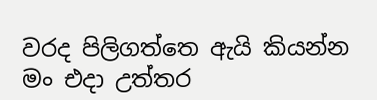වරද පිලිගත්තෙ ඇයි කියන්න මං එදා උත්තර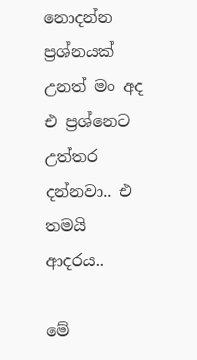නොදන්න ප්‍රශ්නයක් උනත් මං අද එ ප්‍රශ්නෙට උත්තර දන්නවා.. එ තමයි ආදරය..

මේ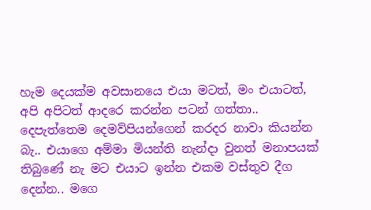හැම දෙයක්ම අවසානයෙ එයා මටත්, මං එයාටත්, අපි අපිටත් ආදරෙ කරන්න පටන් ගත්තා.. දෙපැත්තෙම දෙමව්පියන්ගෙන් කරදර නාවා කියන්න බැ.. එයාගෙ අම්මා මියන්ති නැන්දා වුනත් මනාපයක් තිබුණේ නැ මට එයාට ඉන්න එකම වස්තුව දීග දෙන්න.. මගෙ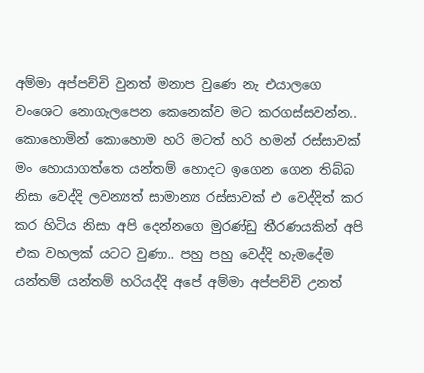අම්මා අප්පච්චි වුනත් මනාප වුණෙ නැ එයාලගෙ වංශෙට නොගැලපෙන කෙනෙක්ව මට කරගස්සවන්න.. කොහොමින් කොහොම හරි මටත් හරි හමන් රස්සාවක් මං හොයාගත්තෙ යන්තම් හොදට ඉගෙන ගෙන තිබ්බ නිසා වෙද්දි ලවන්‍යත් සාමාන්‍ය රස්සාවක් එ වෙද්දිත් කර කර හිටිය නිසා අපි දෙන්නගෙ මුරණ්ඩු තීරණයකින් අපි එක වහලක් යටට වුණා.. පහු පහු වෙද්දි හැමදේම යන්තම් යන්තම් හරියද්දි අපේ අම්මා අප්පච්චි උනත්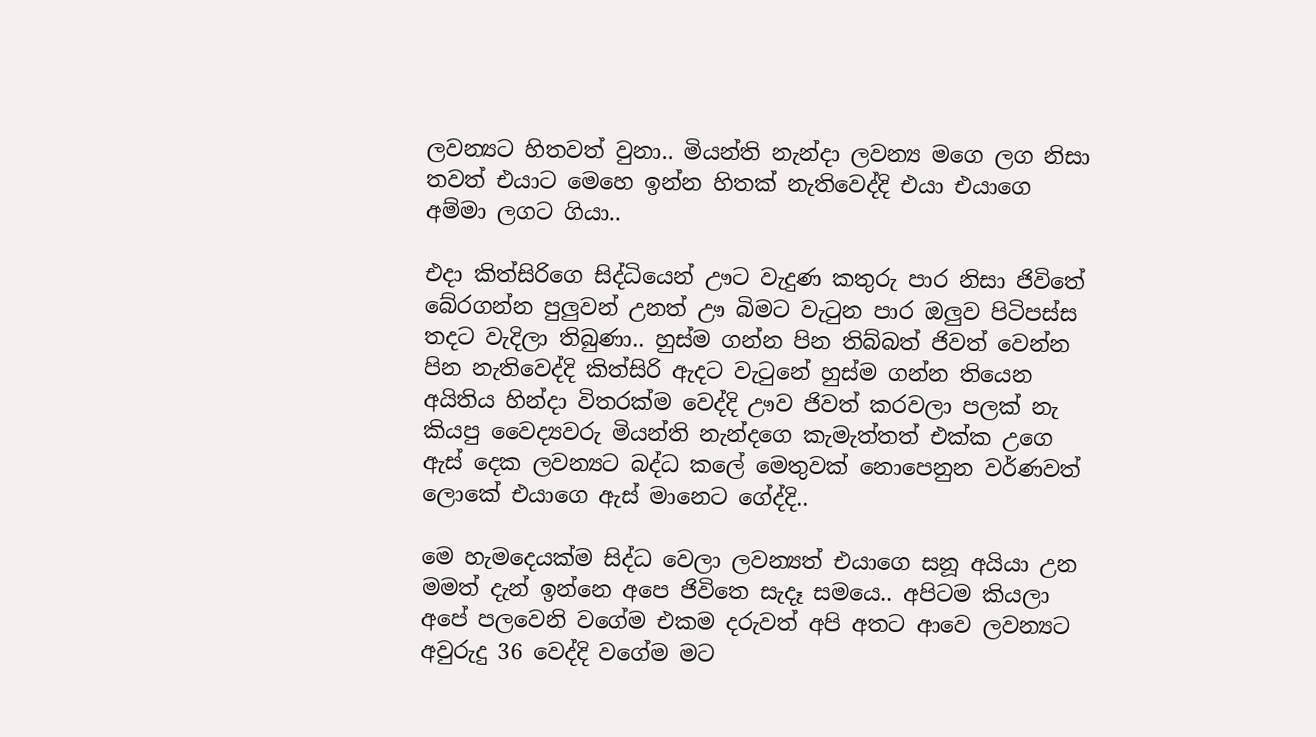ලවන්‍යට හිතවත් වුනා.. මියන්ති නැන්දා ලවන්‍ය මගෙ ලග නිසා තවත් එයාට මෙහෙ ඉන්න හිතක් නැතිවෙද්දි එයා එයාගෙ අම්මා ලගට ගියා..

එදා කිත්සිරිගෙ සිද්ධියෙන් ඌට වැදුණ කතුරු පාර නිසා ජිවිතේ බේරගන්න පුලුවන් උනත් ඌ බිමට වැටුන පාර ඔලුව පිටිපස්ස තදට වැදිලා තිබුණා.. හුස්ම ගන්න පින තිබ්බත් ජිවත් වෙන්න පින නැතිවෙද්දි කිත්සිරි ඇදට වැටුනේ හුස්ම ගන්න තියෙන අයිතිය හින්දා විතරක්ම වෙද්දි ඌව ජිවත් කරවලා පලක් නැ කියපු වෛද්‍යවරු මියන්ති නැන්දගෙ කැමැත්තත් එක්ක උගෙ ඇස් දෙක ලවන්‍යට බද්ධ කලේ මෙතුවක් නොපෙනුන වර්ණවත් ලොකේ එයාගෙ ඇස් මානෙට ගේද්දි..

මෙ හැමදෙයක්ම සිද්ධ වෙලා ලවන්‍යත් එයාගෙ සනූ අයියා උන මමත් දැන් ඉන්නෙ අපෙ ජිවිතෙ සැදෑ සමයෙ.. අපිටම කියලා අපේ පලවෙනි වගේම එකම දරුවත් අපි අතට ආවෙ ලවන්‍යට අවුරුදු 36 වෙද්දි වගේම මට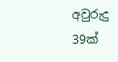අවුරුදු 39ක්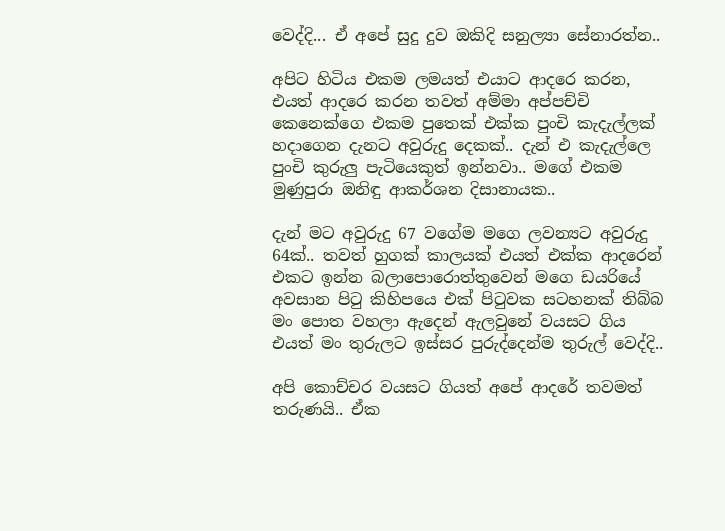වෙද්දි... ඒ අපේ සුදු දුව ඔකිදි සනුල්‍යා සේනාරත්න..

අපිට හිටිය එකම ලමයත් එයාට ආදරෙ කරන, එයත් ආදරෙ කරන තවත් අම්මා අප්පච්චි කෙනෙක්ගෙ එකම පුතෙක් එක්ක පුංචි කැදැල්ලක් හදාගෙන දැනට අවුරුදු දෙකක්.. දැන් එ කැදැල්ලෙ පුංචි කුරුලු පැටියෙකුත් ඉන්නවා.. මගේ එකම මුණුපුරා ඔනිඳු ආකර්ශන දිසානායක..

දැන් මට අවුරුදු 67 වගේම මගෙ ලවන්‍යට අවුරුදු 64ක්.. තවත් හුගක් කාලයක් එයත් එක්ක ආදරෙන් එකට ඉන්න බලාපොරොත්තුවෙන් මගෙ ඩයරියේ අවසාන පිටු කිහිපයෙ එක් පිටුවක සටහනක් තිබ්බ මං පොත වහලා ඇදෙන් ඇලවුනේ වයසට ගිය එයත් මං තුරුලට ඉස්සර පුරුද්දෙන්ම තුරුල් වෙද්දි..

අපි කොච්චර වයසට ගියත් අපේ ආදරේ තවමත් තරුණයි.. ඒක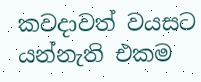කවදාවත් වයසට යන්නැති එකම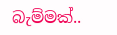බැම්මක්..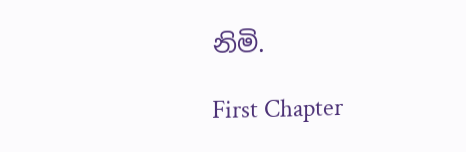නිමි.

First Chapter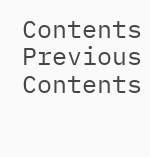Contents
Previous
Contents